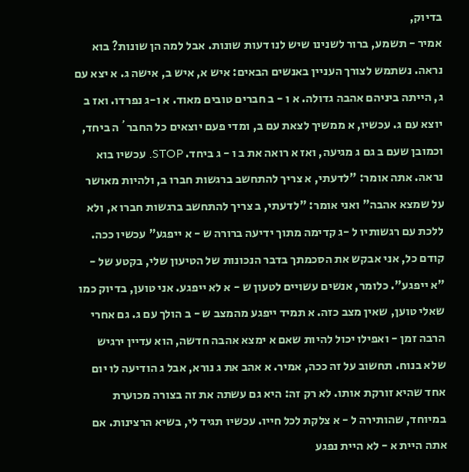בדיוק,
אמיר - תשמע, ברור לשנינו שיש לנו דעות שונות. אבל למה הן שונות? בוא נראה. נשתמש לצורך העניין באנשים הבאים: איש א, איש ב, אישה ג. א יצא עם ג, הייתה ביניהם אהבה גדולה. א ו - ב חברים טובים מאוד. א ו-ג נפרדו. ואז ב יוצא עם ג. עכשיו, א ממשיך לצאת עם ב, ומדי פעם יוצאים כל החבר´ה ביחד, וכמובן שעם ב גם ג מגיעה, ואז א רואה את ב ו - ג ביחד. STOP. עכשיו בוא נראה. אתה אומר: "לדעתי, א צריך להתחשב ברגשות חברו ב, ולהיות מאושר על שמצא אהבה" ואני אומר: "לדעתי, ב צריך להתחשב ברגשות חברו א, ולא ללכת עם רגשותיו ל -ג קדימה מתוך ידיעה ברורה ש - א ייפגע" עכשיו ככה. קודם כל, אני אבקש את הסכמתך בדבר הנכונות של הטיעון שלי, בקטע של - "א ייפגע". כלומר, אנשים עשויים לטעון ש - א לא ייפגע. אני טוען, בדיוק כמו שאלי טוען, שאין מצב כזה. א תמיד ייפגע מהמצב ש - ב הולך עם ג. גם אחרי הרבה זמן - ואפילו יכול להיות שאם א ימצא אהבה חדשה, הוא עדיין ירגיש שלא בנוח. תחשוב על זה ככה, אמיר. א אהב את ג נורא, אבל ג הודיעה לו יום אחד שהיא זורקת אותו. לא רק זה: היא גם עשתה את זה בצורה מכוערת במיוחד, שהותירה ל - א צלקת לכל חייו. עכשיו תגיד לי, בשיא הרצינות. אם אתה היית א - לא היית נפגע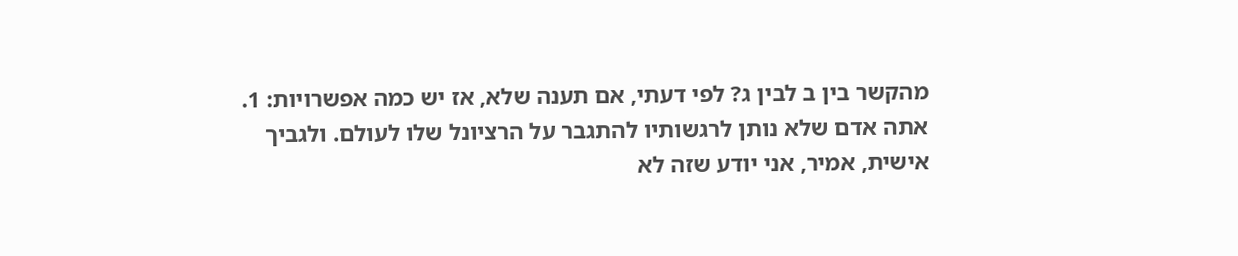מהקשר בין ב לבין ג? לפי דעתי, אם תענה שלא, אז יש כמה אפשרויות: 1. אתה אדם שלא נותן לרגשותיו להתגבר על הרציונל שלו לעולם. ולגביך אישית, אמיר, אני יודע שזה לא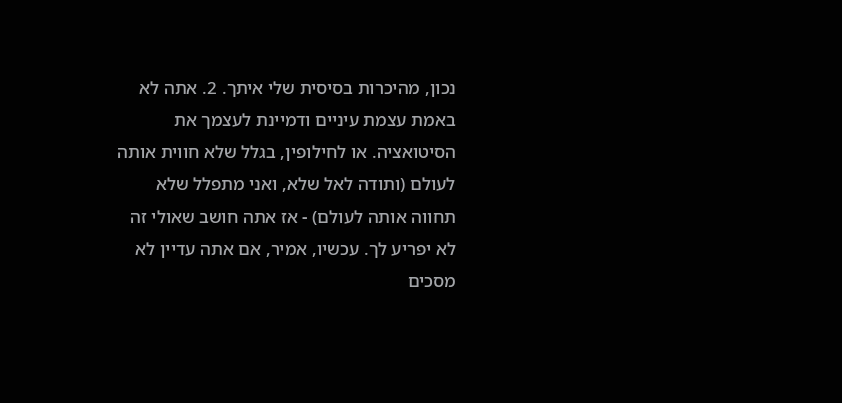נכון, מהיכרות בסיסית שלי איתך. 2. אתה לא באמת עצמת עיניים ודמיינת לעצמך את הסיטואציה. או לחילופין, בגלל שלא חווית אותה לעולם (ותודה לאל שלא, ואני מתפלל שלא תחווה אותה לעולם) - אז אתה חושב שאולי זה לא יפריע לך. עכשיו, אמיר, אם אתה עדיין לא מסכים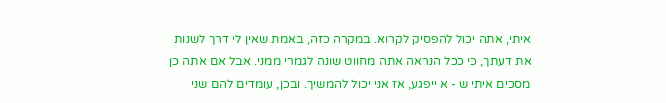איתי, אתה יכול להפסיק לקרוא. במקרה כזה, באמת שאין לי דרך לשנות את דעתך, כי ככל הנראה אתה מחווט שונה לגמרי ממני. אבל אם אתה כן מסכים איתי ש - א ייפגע, אז אני יכול להמשיך. ובכן, עומדים להם שני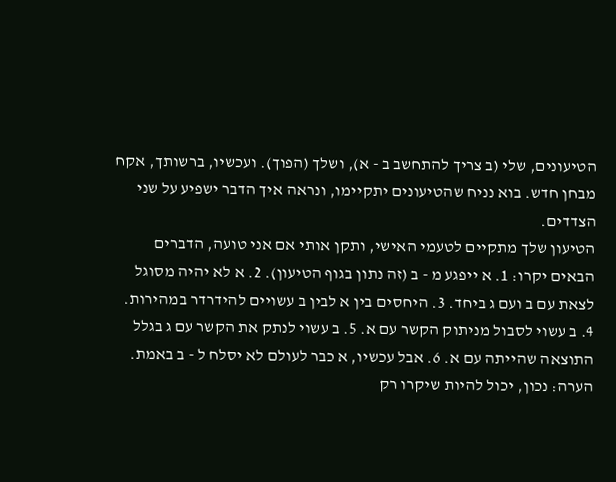הטיעונים, שלי (ב צריך להתחשב ב - א), ושלך (הפוך). ועכשיו, ברשותך, אקח מבחן חדש. בוא נניח שהטיעונים יתקיימו, ונראה איך הדבר ישפיע על שני הצדדים.
הטיעון שלך מתקיים לטעמי האישי, ותקן אותי אם אני טועה, הדברים הבאים יקרו: 1. א ייפגע מ - ב (זה נתון בגוף הטיעון). 2. א לא יהיה מסוגל לצאת עם ב ועם ג ביחד. 3. היחסים בין א לבין ב עשויים להידרדר במהירות. 4. ב עשוי לסבול מניתוק הקשר עם א. 5. ב עשוי לנתק את הקשר עם ג בגלל התוצאה שהייתה עם א. 6. אבל עכשיו, א כבר לעולם לא יסלח ל - ב באמת. הערה: נכון, יכול להיות שיקרו רק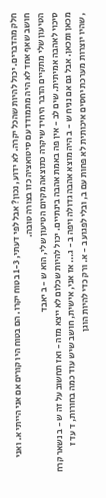חלק מהדברים. יכול להיות שהכל יקרה. לא ידוע, נכון? אבל לפי דעתי, 1-3 בטוח יקרו. הם בטוח היו קורים אם אני הייתי א. ואני חושב שאף אחד לא היה מתמודד עם סיטואציה כזו בצורה טובה.
הטיעון שלי מתקיים הדבר היחיד שיקרה כתוצאה מקיום הטיעון שלי, הוא ש - ב יאבד
סיכוי לאהבה אמיתית. שים לב - אין פה באמת אהבה בינתיים. יכול להיות שכלום לא ייצא מזה - ואז תחשוב על זה ש - ב נשאר קרח מכאן ומכאן. אבל גם אם נניח ש - ב היה מוצא אהבה גדולה ויפה ב - ג... אז אני, אישית, חושב שיש עוד כמה בחורות, ד עד ז
, שהיו יוצרות מערכת יחסים איכותית לא פחות עם ב, ובלי לפגוע ב - א. ורק כדי להיות הוגן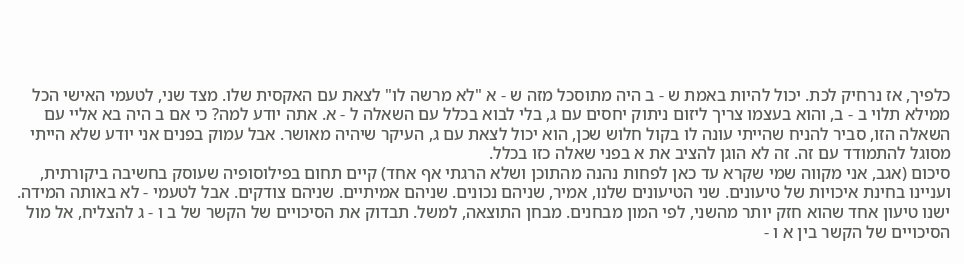כלפיך, אז נרחיק לכת. יכול להיות באמת ש - ב היה מתוסכל מזה ש - א "לא מרשה לו" לצאת עם האקסית שלו. מצד שני, לטעמי האישי הכל ממילא תלוי ב - ב, והוא בעצמו צריך ליזום ניתוק יחסים עם ג, בלי לבוא בכלל עם השאלה ל - א. אתה יודע למה? כי אם ב היה בא אליי עם השאלה הזו, סביר להניח שהייתי עונה לו בקול חלוש שכן, הוא יכול לצאת עם ג, העיקר שיהיה מאושר. אבל עמוק בפנים אני יודע שלא הייתי מסוגל להתמודד עם זה. זה לא הוגן להציב את א בפני שאלה כזו בכלל.
סיכום (אגב, אני מקווה שמי שקרא עד כאן לפחות נהנה מהתוכן ושלא הרגתי אף אחד) קיים תחום בפילוסופיה שעוסק בחשיבה ביקורתית, ועניינו בחינת איכויות של טיעונים. שני הטיעונים שלנו, אמיר, שניהם נכונים. שניהם אמיתיים. שניהם צודקים. אבל לטעמי - לא באותה המידה. ישנו טיעון אחד שהוא חזק יותר מהשני, לפי המון מבחנים. מבחן התוצאה, למשל. תבדוק את הסיכויים של הקשר של ב ו - ג להצליח, אל מול הסיכויים של הקשר בין א ו -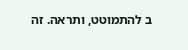ב להתמוטט, ותראה. זה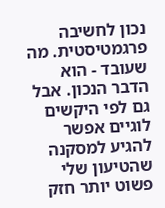נכון לחשיבה פרגמטיסטית. מה שעובד - הוא הדבר הנכון. אבל גם לפי היקשים לוגיים אפשר להגיע למסקנה שהטיעון שלי פשוט יותר חזק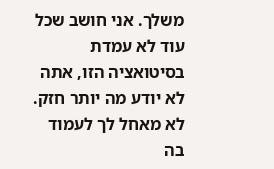משלך. אני חושב שכל עוד לא עמדת בסיטואציה הזו, אתה לא יודע מה יותר חזק. לא מאחל לך לעמוד בה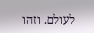לעולם. וזהו